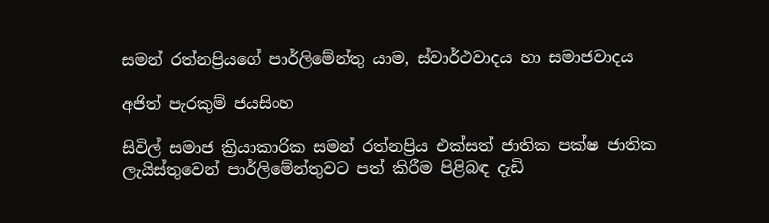සමන් රත්නප්‍රියගේ පාර්ලිමේන්තු යාම, ස්වාර්ථවාදය හා සමාජවාදය

අජිත් පැරකුම් ජයසිංහ

සිවිල් සමාජ ක්‍රියාකාරික සමන් රත්නප්‍රිය එක්සත් ජාතික පක්ෂ ජාතික ලැයිස්තුවෙන් පාර්ලිමේන්තුවට පත් කිරීම පිළිබඳ දැඩි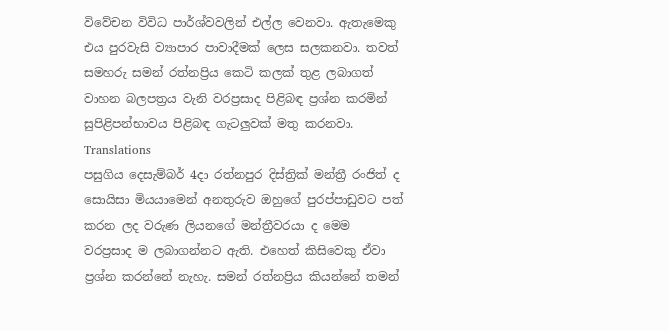විවේචන විවිධ පාර්ශ්වවලින් එල්ල වෙනවා. ඇතැමෙකු එය පුරවැසි ව්‍යාපාර පාවාදීමක් ලෙස සලකනවා. තවත් සමහරු සමන් රත්නප්‍රිය කෙටි කලක් තුළ ලබාගත් වාහන බලපත්‍රය වැනි වරප්‍රසාද පිළිබඳ ප්‍රශ්න කරමින් සුපිළිපන්භාවය පිළිබඳ ගැටලුවක් මතු කරනවා.
Translations
පසුගිය දෙසැම්බර් 4දා රත්නපුර දිස්ත්‍රික් මන්ත්‍රී රංජිත් ද සොයිසා මියයාමෙන් අනතුරුව ඔහුගේ පුරප්පාඩුවට පත් කරන ලද වරුණ ලියනගේ මන්ත්‍රීවරයා ද මෙම වරප්‍රසාද ම ලබාගන්නට ඇති. එහෙත් කිසිවෙකු ඒවා ප්‍රශ්න කරන්නේ නැහැ. සමන් රත්නප්‍රිය කියන්නේ තමන්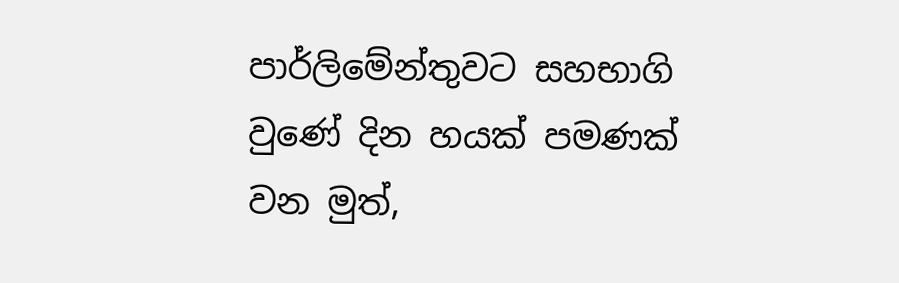පාර්ලිමේන්තුවට සහභාගි වුණේ දින හයක් පමණක් වන මුත්,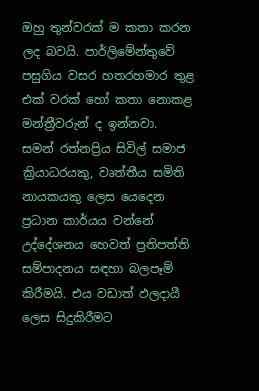ඔහු තුන්වරක් ම කතා කරන ලද බවයි. පාර්ලිමේන්තුවේ පසුගිය වසර හතරහමාර තුළ එක් වරක් හෝ කතා නොකළ මන්ත්‍රීවරුන් ද ඉන්නවා.
සමන් රත්නප්‍රිය සිවිල් සමාජ ක්‍රියාධරයකු, වෘත්තීය සමිති නායකයකු ලෙස යෙදෙන ප්‍රධාන කාර්යය වන්නේ උද්දේශනය හෙවත් ප්‍රතිපත්ති සම්පාදනය සඳහා බලපෑම් කිරීමයි. එය වඩාත් ඵලදායී ලෙස සිදුකිරීමට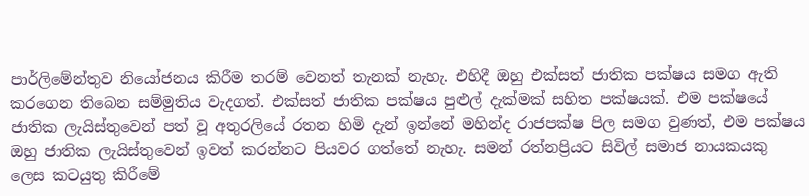පාර්ලිමේන්තුව නියෝජනය කිරීම තරම් වෙනත් තැනක් නැහැ. එහිදී ඔහු එක්සත් ජාතික පක්ෂය සමග ඇති කරගෙන තිබෙන සම්මුතිය වැදගත්. එක්සත් ජාතික පක්ෂය පුළුල් දැක්මක් සහිත පක්ෂයක්. එම පක්ෂයේ ජාතික ලැයිස්තුවෙන් පත් වූ අතුරලියේ රතන හිමි දැන් ඉන්නේ මහින්ද රාජපක්ෂ පිල සමග වුණත්, එම පක්ෂය ඔහු ජාතික ලැයිස්තුවෙන් ඉවත් කරන්නට පියවර ගත්තේ නැහැ. සමන් රත්නප්‍රියට සිවිල් සමාජ නායකයකු ලෙස කටයුතු කිරීමේ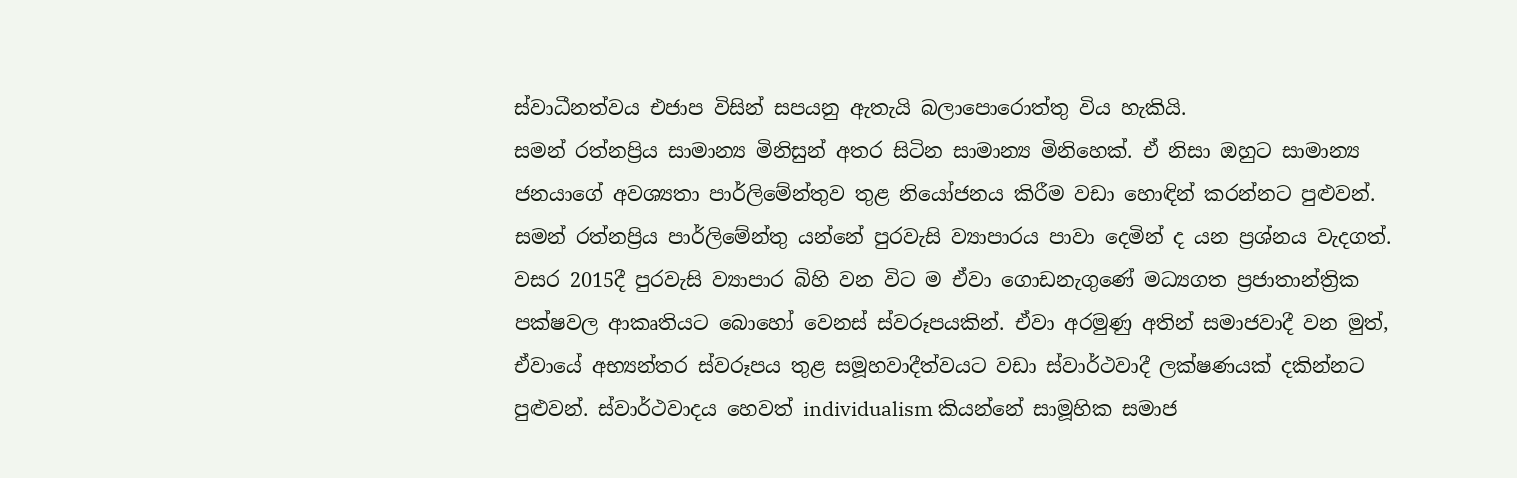ස්වාධීනත්වය එජාප විසින් සපයනු ඇතැයි බලාපොරොත්තු විය හැකියි.
සමන් රත්නප්‍රිය සාමාන්‍ය මිනිසුන් අතර සිටින සාමාන්‍ය මිනිහෙක්. ඒ නිසා ඔහුට සාමාන්‍ය ජනයාගේ අවශ්‍යතා පාර්ලිමේන්තුව තුළ නියෝජනය කිරීම වඩා හොඳින් කරන්නට පුළුවන්.
සමන් රත්නප්‍රිය පාර්ලිමේන්තු යන්නේ පුරවැසි ව්‍යාපාරය පාවා දෙමින් ද යන ප්‍රශ්නය වැදගත්. වසර 2015දී පුරවැසි ව්‍යාපාර බිහි වන විට ම ඒවා ගොඩනැගුණේ මධ්‍යගත ප්‍රජාතාන්ත්‍රික පක්ෂවල ආකෘතියට බොහෝ වෙනස් ස්වරූපයකින්. ඒවා අරමුණු අතින් සමාජවාදී වන මුත්, ඒවායේ අභ්‍යන්තර ස්වරූපය තුළ සමූහවාදීත්වයට වඩා ස්වාර්ථවාදී ලක්ෂණයක් දකින්නට පුළුවන්. ස්වාර්ථවාදය හෙවත් individualism කියන්නේ සාමූහික සමාජ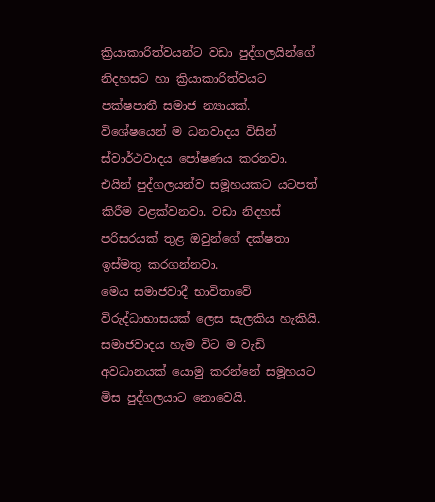ක්‍රියාකාරිත්වයන්ට වඩා පුද්ගලයින්ගේ නිදහසට හා ක්‍රියාකාරිත්වයට පක්ෂපාතී සමාජ න්‍යායක්. විශේෂයෙන් ම ධනවාදය විසින් ස්වාර්ථවාදය පෝෂණය කරනවා. එයින් පුද්ගලයන්ව සමූහයකට යටපත් කිරීම වළක්වනවා. වඩා නිදහස් පරිසරයක් තුළ ඔවුන්ගේ දක්ෂතා ඉස්මතු කරගන්නවා.
මෙය සමාජවාදී භාවිතාවේ විරුද්ධාභාසයක් ලෙස සැලකිය හැකියි. සමාජවාදය හැම විට ම වැඩි අවධානයක් යොමු කරන්නේ සමූහයට මිස පුද්ගලයාට නොවෙයි.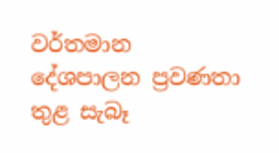වර්තමාන දේශපාලන ප්‍රවණතා තුළ සැබෑ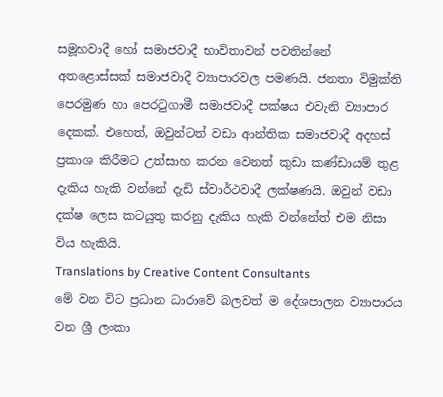සමූහවාදී හෝ සමාජවාදී භාවිතාවන් පවතින්නේ අතළොස්සක් සමාජවාදී ව්‍යාපාරවල පමණයි. ජනතා විමුක්ති පෙරමුණ හා පෙරටුගාමී සමාජවාදී පක්ෂය එවැනි ව්‍යාපාර දෙකක්. එහෙත්, ඔවුන්ටත් වඩා ආන්තික සමාජවාදී අදහස් ප්‍රකාශ කිරීමට උත්සාහ කරන වෙනත් කුඩා කණ්ඩායම් තුළ දැකිය හැකි වන්නේ දැඩි ස්වාර්ථවාදී ලක්ෂණයි. ඔවුන් වඩා දක්ෂ ලෙස කටයුතු කරනු දැකිය හැකි වන්නේත් එම නිසා විය හැකියි.
Translations by Creative Content Consultants
මේ වන විට ප්‍රධාන ධාරාවේ බලවත් ම දේශපාලන ව්‍යාපාරය වන ශ්‍රී ලංකා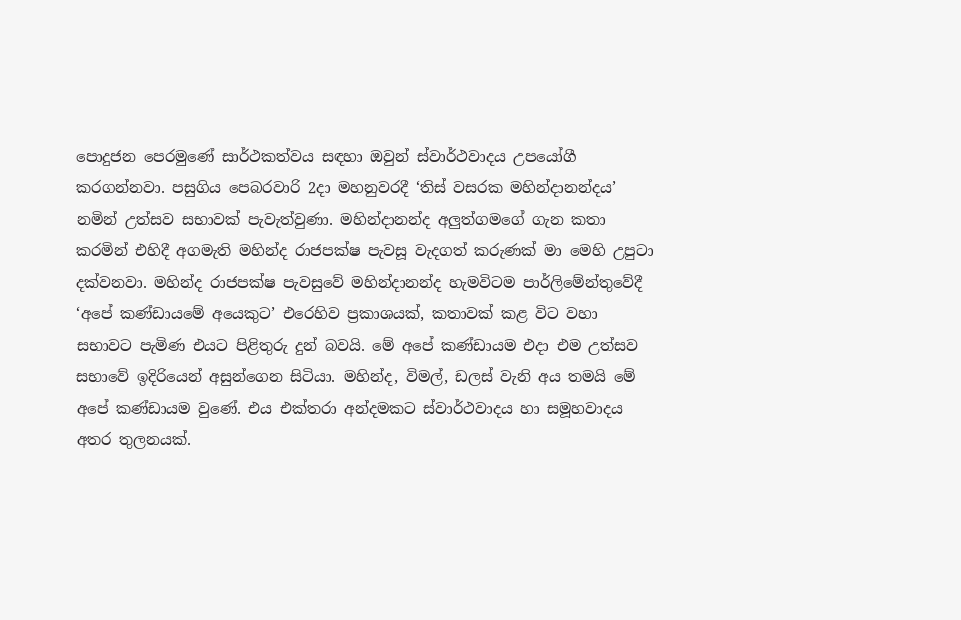පොදුජන පෙරමුණේ සාර්ථකත්වය සඳහා ඔවුන් ස්වාර්ථවාදය උපයෝගී කරගන්නවා. පසුගිය පෙබරවාරි 2දා මහනුවරදී ‘තිස් වසරක මහින්දානන්දය’ නමින් උත්සව සභාවක් පැවැත්වුණා. මහින්දානන්ද අලුත්ගමගේ ගැන කතා කරමින් එහිදී අගමැති මහින්ද රාජපක්ෂ පැවසූ වැදගත් කරුණක් මා මෙහි උපුටා දක්වනවා. මහින්ද රාජපක්ෂ පැවසුවේ මහින්දානන්ද හැමවිටම පාර්ලිමේන්තුවේදී ‘අපේ කණ්ඩායමේ අයෙකුට’ එරෙහිව ප්‍රකාශයක්, කතාවක් කළ විට වහා සභාවට පැමිණ එයට පිළිතුරු දුන් බවයි. මේ අපේ කණ්ඩායම එදා එම උත්සව සභාවේ ඉදිරියෙන් අසුන්ගෙන සිටියා. මහින්ද, විමල්, ඩලස් වැනි අය තමයි මේ අපේ කණ්ඩායම වුණේ. එය එක්තරා අන්දමකට ස්වාර්ථවාදය හා සමූහවාදය අතර තුලනයක්.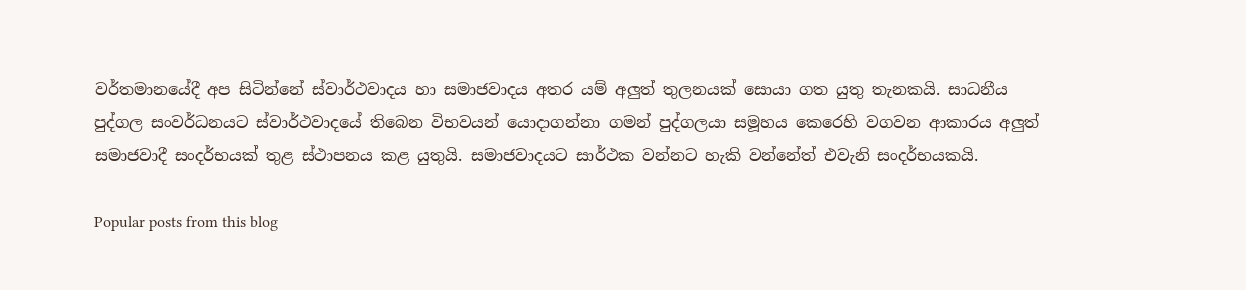වර්තමානයේදී අප සිටින්නේ ස්වාර්ථවාදය හා සමාජවාදය අතර යම් අලුත් තුලනයක් සොයා ගත යුතු තැනකයි. සාධනීය පුද්ගල සංවර්ධනයට ස්වාර්ථවාදයේ තිබෙන විභවයන් යොදාගන්නා ගමන් පුද්ගලයා සමූහය කෙරෙහි වගවන ආකාරය අලුත් සමාජවාදී සංදර්භයක් තුළ ස්ථාපනය කළ යුතුයි. සමාජවාදයට සාර්ථක වන්නට හැකි වන්නේත් එවැනි සංදර්භයකයි.

Popular posts from this blog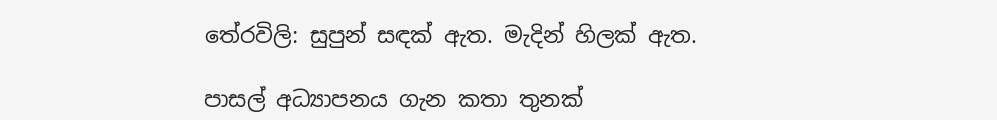තේරවිලි: සුපුන් සඳක් ඇත. මැදින් හිලක් ඇත.

පාසල් අධ්‍යාපනය ගැන කතා තුනක්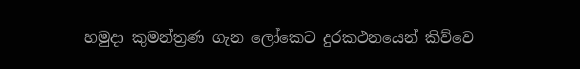හමුදා කුමන්ත්‍රණ ගැන ලෝකෙට දුරකථනයෙන් කිව්වෙ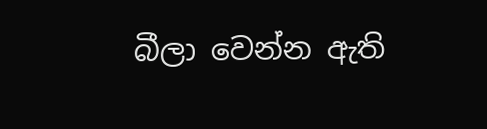බීලා වෙන්න ඇති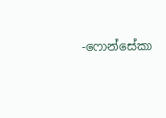-ෆොන්සේකා